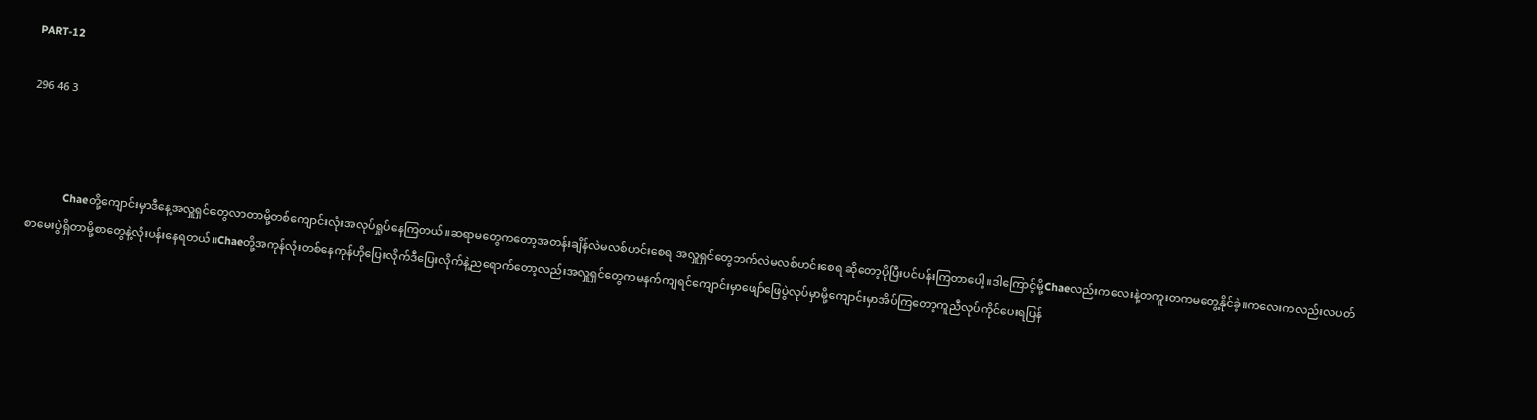PART-12

296 46 3



            Chaeတို့ကျောင်းမှာဒီနေ့အလှူရှင်တွေလာတာမို့တစ်ကျောင်းလုံးအလုပ်ရှုပ်နေကြတယ်။ဆရာမတွေကတော့အတန်းချိန်လဲမလစ်ဟင်းစေရ အလှူရှင်တွေဘက်လဲမလစ်ဟင်းစေရ ဆိုတော့ပိုပြီးပင်ပန်းကြတာပေါ့။ဒါကြောင့်မို့Chaeလည်းကလေးနဲ့တကူးတကမတွေ့နိုင်ခဲ့။ကလေးကလည်းလပတ်စာမေးပွဲရှိတာမို့စာတွေနဲ့လုံးပန်းနေရတယ်။Chaeတို့အကုန်လုံးတစ်နေကုန်ဟိုပြေးလိုက်ဒီပြေးလိုက်နဲ့ညရောက်တော့လည်းအလှူရှင်တွေကမနက်ကျရင်ကျောင်းမှာဖျော်ဖြေပွဲလုပ်မှာမို့ကျောင်းမှာအိပ်ကြတော့ကူညီလုပ်ကိုင်ပေးရပြန်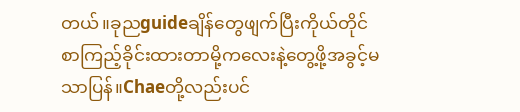တယ်။ခုညguideချိန်တွေဖျက်ပြီးကိုယ်တိုင်စာကြည့်ခိုင်းထားတာမို့ကလေးနဲ့တွေ့ဖို့အခွင့်မသာပြန်။Chaeတို့လည်းပင်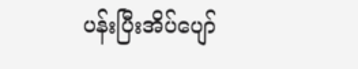ပန်းပြီးအိပ်ပျော်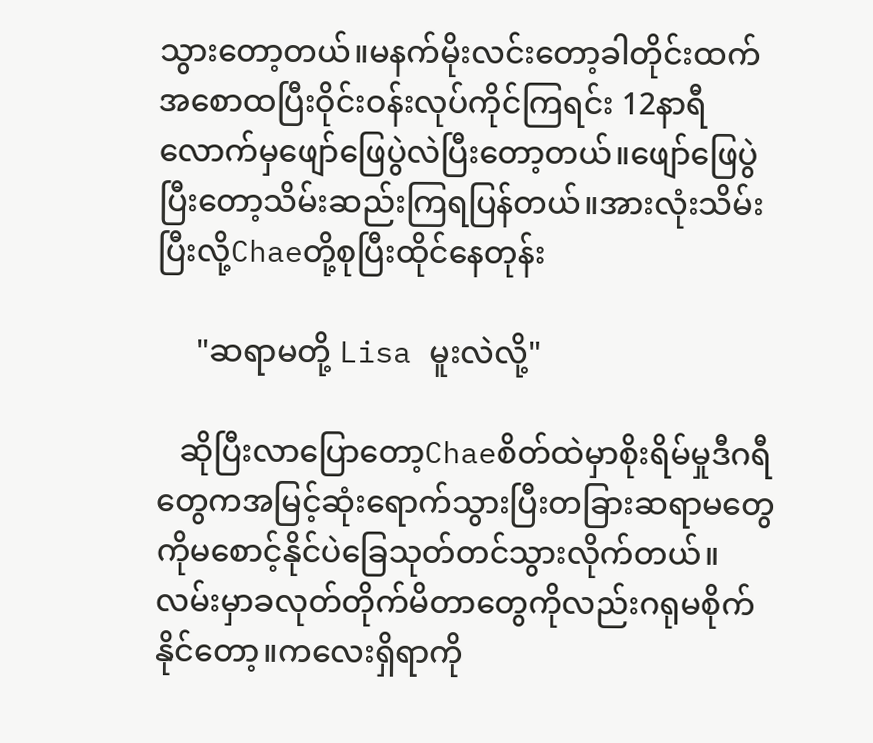သွားတော့တယ်။မနက်မိုးလင်းတော့ခါတိုင်းထက်အစောထပြီးဝိုင်းဝန်းလုပ်ကိုင်ကြရင်း 12နာရီလောက်မှဖျော်ဖြေပွဲလဲပြီးတော့တယ်။ဖျော်ဖြေပွဲပြီးတော့သိမ်းဆည်းကြရပြန်တယ်။အားလုံးသိမ်းပြီးလို့Chaeတို့စုပြီးထိုင်နေတုန်း

     "ဆရာမတို့ Lisa မူးလဲလို့"

   ဆိုပြီးလာပြောတော့Chaeစိတ်ထဲမှာစိုးရိမ်မှုဒီဂရီတွေကအမြင့်ဆုံးရောက်သွားပြီးတခြားဆရာမတွေကိုမစောင့်နိုင်ပဲခြေသုတ်တင်သွားလိုက်တယ်။လမ်းမှာခလုတ်တိုက်မိတာတွေကိုလည်းဂရုမစိုက်နိုင်တော့။ကလေးရှိရာကို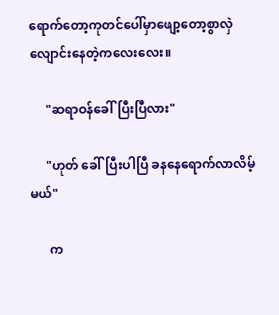ရောက်တော့ကုတင်ပေါ်မှာဖျော့တော့စွာလှဲလျောင်းနေတဲ့ကလေးလေး။

     "ဆရာဝန်ခေါ်ပြီးပြီလား"

     "ဟုတ် ခေါ်ပြီးပါပြီ ခနနေရောက်လာလိမ့်မယ်"

      က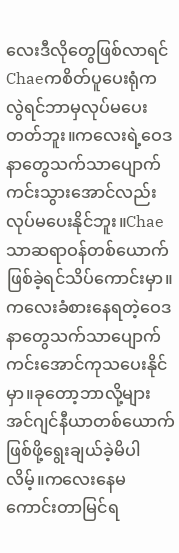လေးဒီလိုတွေဖြစ်လာရင်Chaeကစိတ်ပူပေးရုံကလွဲရင်ဘာမှလုပ်မပေးတတ်ဘူး။ကလေးရဲ့ဝေဒနာတွေသက်သာပျောက်ကင်းသွားအောင်လည်းလုပ်မပေးနိုင်ဘူး။Chaeသာဆရာဝန်တစ်ယောက်ဖြစ်ခဲ့ရင်သိပ်ကောင်းမှာ။ကလေးခံစားနေရတဲ့ဝေဒနာတွေသက်သာပျောက်ကင်းအောင်ကုသပေးနိုင်မှာ။ခုတော့ဘာလို့များအင်ဂျင်နီယာတစ်ယောက်ဖြစ်ဖို့ရွေးချယ်ခဲ့မိပါလိမ့်။ကလေးနေမကောင်းတာမြင်ရ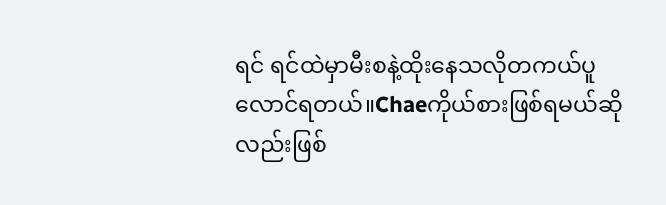ရင် ရင်ထဲမှာမီးစနဲ့ထိုးနေသလိုတကယ်ပူလောင်ရတယ်။Chaeကိုယ်စားဖြစ်ရမယ်ဆိုလည်းဖြစ်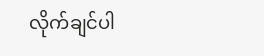လိုက်ချင်ပါ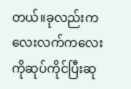တယ်။ခုလည်းကလေးလက်ကလေးကိုဆုပ်ကိုင်ပြီးဆု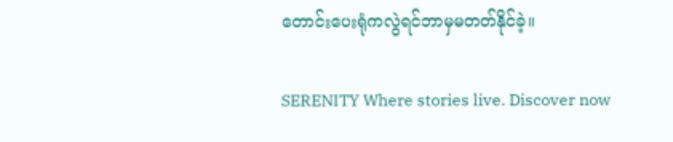တောင်းပေးရုံကလွဲရင်ဘာမှမတတ်နိုင်ခဲ့။

SERENITY Where stories live. Discover now